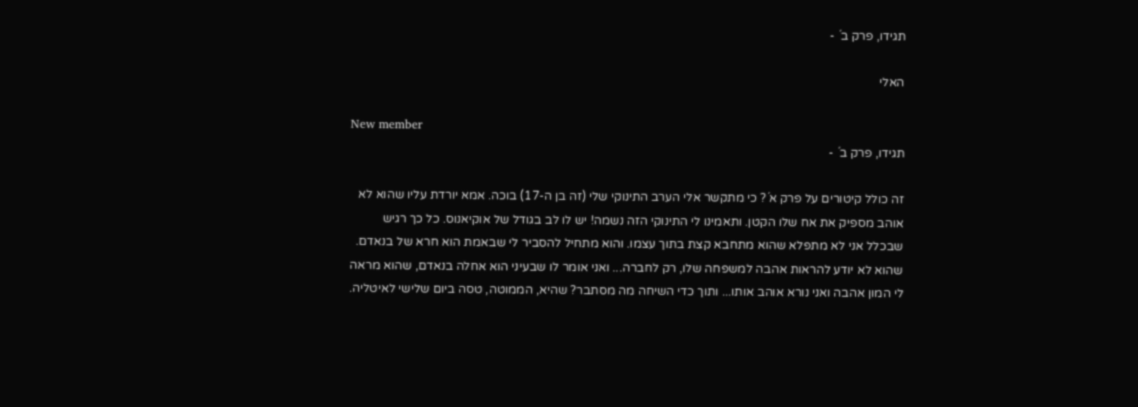תגידו, פרק ב´ -

האלי

New member
תגידו, פרק ב´ -

זה כולל קיטורים על פרק א´? כי מתקשר אלי הערב התינוקי שלי (זה בן ה-17) בוכה. אמא יורדת עליו שהוא לא אוהב מספיק את אח שלו הקטן. ותאמינו לי התינוקי הזה נשמה! יש לו לב בגודל של אוקיאנוס. כל כך רגיש שבכלל אני לא מתפלא שהוא מתחבא קצת בתוך עצמו. והוא מתחיל להסביר לי שבאמת הוא חרא של בנאדם. שהוא לא יודע להראות אהבה למשפחה שלו, רק לחברה... ואני אומר לו שבעיני הוא אחלה בנאדם, שהוא מראה לי המון אהבה ואני נורא אוהב אותו... ותוך כדי השיחה מה מסתבר? שהיא, הממוטה, טסה ביום שלישי לאיטליה.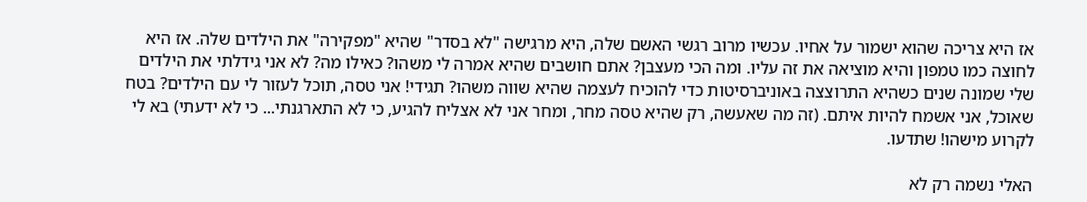אז היא צריכה שהוא ישמור על אחיו. עכשיו מרוב רגשי האשם שלה, היא מרגישה "לא בסדר" שהיא "מפקירה" את הילדים שלה. אז היא לחוצה כמו טמפון והיא מוציאה את זה עליו. ומה הכי מעצבן? אתם חושבים שהיא אמרה לי משהו? כאילו מה? לא אני גידלתי את הילדים שלי שמונה שנים כשהיא התרוצצה באוניברסיטות כדי להוכיח לעצמה שהיא שווה משהו? תגידי! אני טסה, תוכל לעזור לי עם הילדים? בטח שאוכל, אני אשמח להיות איתם. (זה מה שאעשה, רק שהיא טסה מחר, ומחר אני לא אצליח להגיע, כי לא התארגנתי... כי לא ידעתי) בא לי לקרוע מישהו! שתדעו.

האלי נשמה רק לא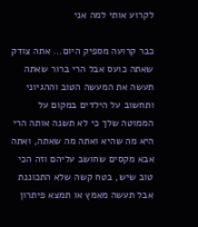לקרוע אותי למה אני

כבר קרועה מספיק היום... אתה צודק שאתה כועס אבל הרי ברור שאתה תעשה את המעשה הטוב וההגיוני ותחשוב על הילדים במקום על הממוטה שלך כי לא תשנה אותה הרי היא מה שהיא ואתה מה שאתה, ואתה אבא מקסים שחושב עליהם וזה הכי טוב שיש, בטח קשה שלא התכוננת אבל תעשה מאמץ או תמצא פיתרון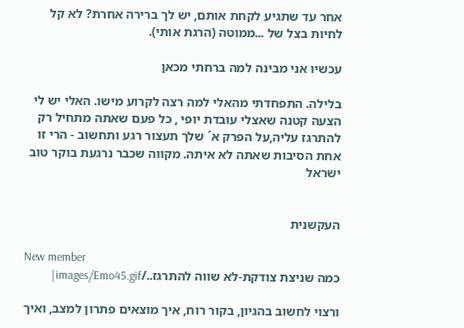אחר עד שתגיע לקחת אותם, יש לך ברירה אחרת? לא קל לחיות בצל של ...ממוטה (הרגת אותי).

עכשיו אני מבינה למה ברחתי מכאן

בלילה. התפחדתי מהאלי למה רצה לקרוע מישו. האלי יש לי הצעה קטנה שאצלי עובדת יופי , כל פעם שאתה מתחיל רק להתרגז עליה,על הפרק א´ שלך תעצור רגע ותחשוב - הרי זו אחת הסיבות שאתה לא איתה. מקווה שכבר נרגעת בוקר טוב ישראל


העקשנית

New member
כמה שניצת צודקת-לא שווה להתרגז../images/Emo45.gif|

ורצוי לחשוב בהגיון, בקור רוח, איך מוצאים פתרון למצב, ואיך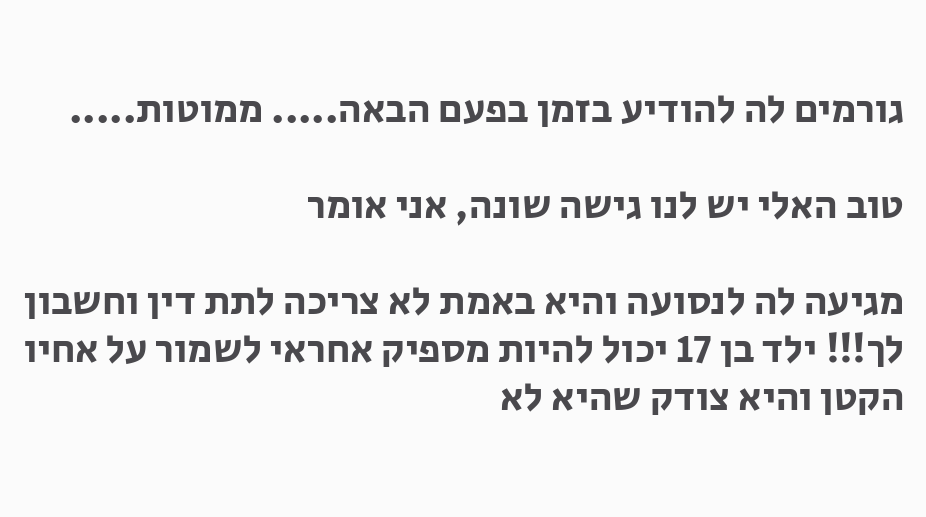גורמים לה להודיע בזמן בפעם הבאה..... ממוטות.....

טוב האלי יש לנו גישה שונה, אני אומר

מגיעה לה לנסועה והיא באמת לא צריכה לתת דין וחשבון לך!!! ילד בן 17 יכול להיות מספיק אחראי לשמור על אחיו הקטן והיא צודק שהיא לא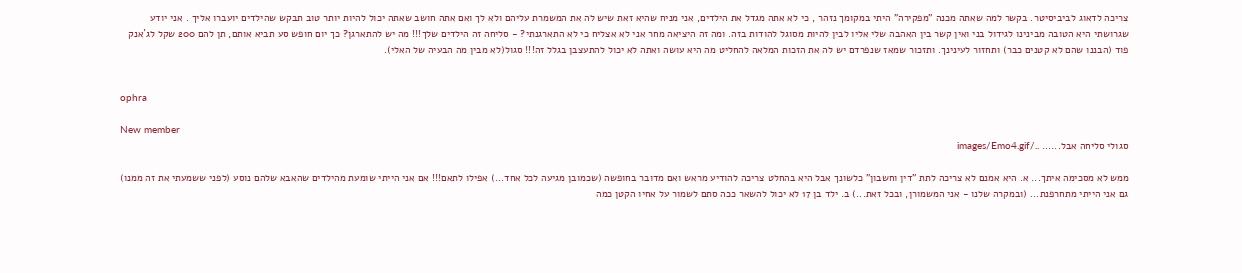צריכה לדאוג לביביסיטר. בקשר למה שאתה מכנה "מפקירה" היתי במקומך נזהר , כי לא אתה מגדל את הילדים, אני מניח שהיא זאת שיש לה את המשמרת עליהם ולא לך ואם אתה חושב שאתה יכול להיות יותר טוב תבקש שהילדים יועברו אליך . אני יודע שגרושתי היא הטובה מבינינו לגידול בני ואין קשר בין האהבה שלי אליו לבין להיות מסוגל להודות בזה. ומה זה היציאה מחר אני לא אצליח כי לא התארגנתי? - סליחה זה הילדים שלך!!! מה יש להתארגן? כך יום חופש סע תביא אותם, תן להם 200 שקל לג´אנק פוד (הבננו שהם לא קטנים כבר) ותחזור לעינינך. ותזכור שמאז שנפרדם יש לה את הזכות המלאה להחליט מה היא עושה ואתה לא יכול להתעצבן בגלל זה!!! סגול(לא מבין מה הבעיה של האלי).


ophra

New member
סגולי סליחה אבל...... ../images/Emo4.gif

ממש לא מסכימה איתך... א. היא אמנם לא צריכה לתת "דין וחשבון" כלשונך אבל היא בהחלט צריכה להודיע מראש ואם מדובר בחופשה (שכמובן מגיעה לכל אחד...) אפילו לתאם!!! אם אני הייתי שומעת מהילדים שהאבא שלהם נוסע (לפני ששמעתי את זה ממנו) גם אני הייתי מתחרפנת... (ובמקרה שלנו - אני המשמורן, ובכל זאת...) ב. ילד בן 17 לא יכול להשאר ככה סתם לשמור על אחיו הקטן כמה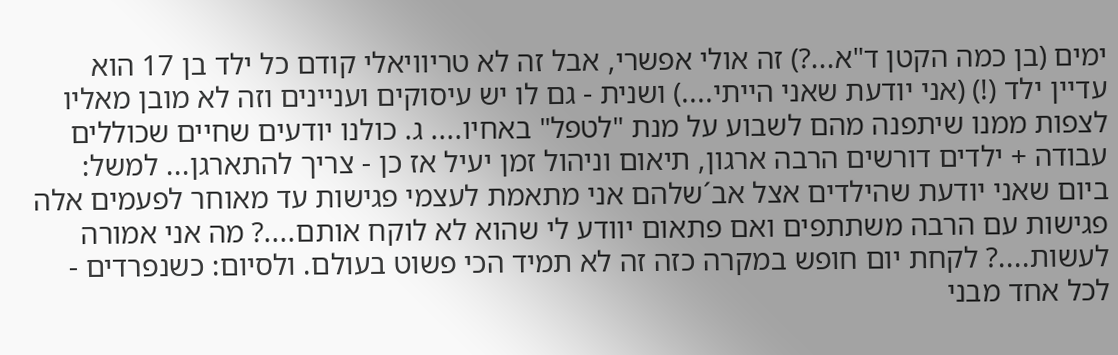ימים (בן כמה הקטן ד"א...?) זה אולי אפשרי, אבל זה לא טריוויאלי קודם כל ילד בן 17 הוא עדיין ילד (!) (אני יודעת שאני הייתי....) ושנית - גם לו יש עיסוקים ועניינים וזה לא מובן מאליו לצפות ממנו שיתפנה מהם לשבוע על מנת "לטפל" באחיו.... ג. כולנו יודעים שחיים שכוללים עבודה + ילדים דורשים הרבה ארגון, תיאום וניהול זמן יעיל אז כן - צריך להתארגן... למשל: ביום שאני יודעת שהילדים אצל אב´שלהם אני מתאמת לעצמי פגישות עד מאוחר לפעמים אלה פגישות עם הרבה משתתפים ואם פתאום יוודע לי שהוא לא לוקח אותם....? מה אני אמורה לעשות....? לקחת יום חופש במקרה כזה זה לא תמיד הכי פשוט בעולם. ולסיום: כשנפרדים - לכל אחד מבני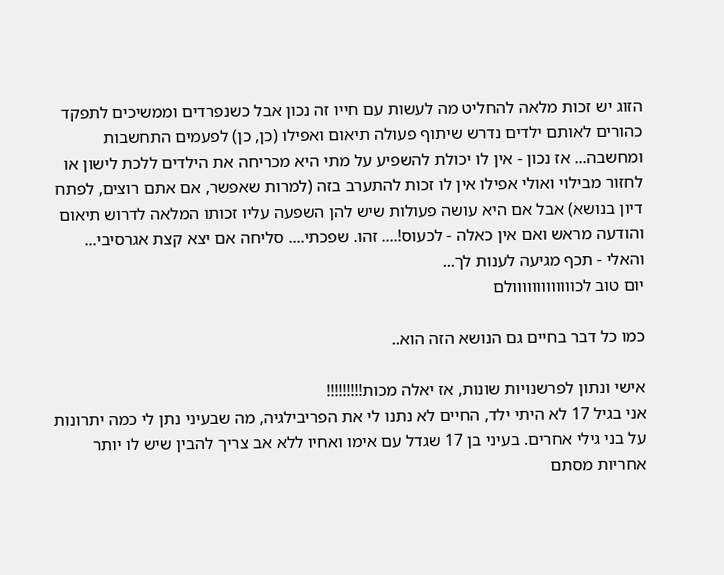הזוג יש זכות מלאה להחליט מה לעשות עם חייו זה נכון אבל כשנפרדים וממשיכים לתפקד כהורים לאותם ילדים נדרש שיתוף פעולה תיאום ואפילו (כן, כן) לפעמים התחשבות ומחשבה... אז נכון - אין לו יכולת להשפיע על מתי היא מכריחה את הילדים ללכת לישון או לחזור מבילוי ואולי אפילו אין לו זכות להתערב בזה (למרות שאפשר, אם אתם רוצים, לפתח דיון בנושא) אבל אם היא עושה פעולות שיש להן השפעה עליו זכותו המלאה לדרוש תיאום והודעה מראש ואם אין כאלה - לכעוס!.... זהו. שפכתי.... סליחה אם יצא קצת אגרסיבי...
והאלי - תכף מגיעה לענות לך...
יום טוב לכווווווווווווולם

כמו כל דבר בחיים גם הנושא הזה הוא..

אישי ונתון לפרשנויות שונות, אז יאלה מכות!!!!!!!!!
אני בגיל 17 לא היתי ילד, החיים לא נתנו לי את הפריבילגיה, מה שבעיני נתן לי כמה יתרונות על בני גילי אחרים. בעיני בן 17 שגדל עם אימו ואחיו ללא אב צריך להבין שיש לו יותר אחריות מסתם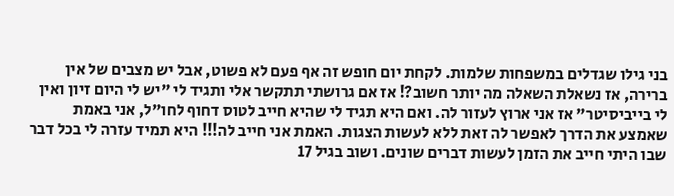בני גילו שגדלים במשפחות שלמות. לקחת יום חופש זה אף פעם לא פשוט, אבל יש מצבים של אין ברירה, אז נשאלת השאלה מה יותר חשוב?! אז אם גרושתי תתקשר אלי ותגיד לי "יש לי היום זיון ואין לי בייביסיטר" אז אני ארוץ לעזור לה. ואם היא תגיד לי שהיא חייב לטוס דחוף לחו"ל, אני באמת שאמצע את הדרך לאפשר לה זאת ללא לעשות הצגות. האמת אני חייב לה!!! היא תמיד עזרה לי בכל דבר שבו היתי חייב את הזמן לעשות דברים שונים. ושוב בגיל 17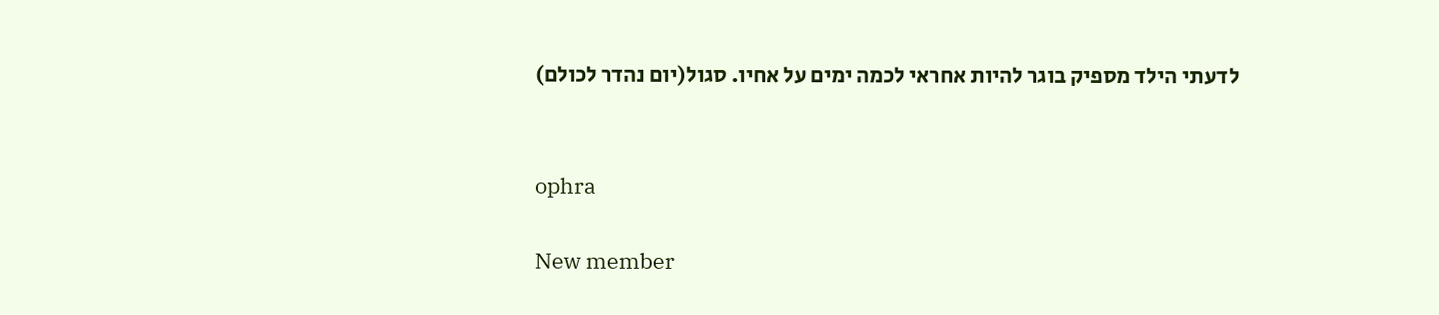לדעתי הילד מספיק בוגר להיות אחראי לכמה ימים על אחיו. סגול(יום נהדר לכולם)


ophra

New member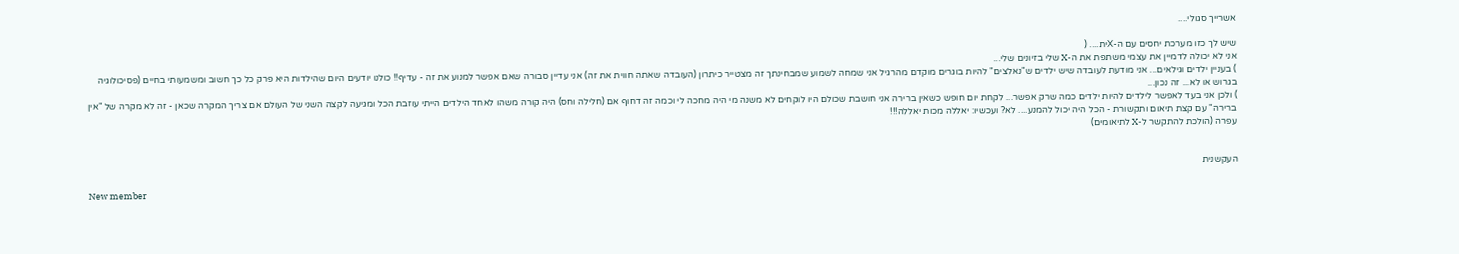אשרייך סגולי....

שיש לך כזו מערכת יחסים עם ה-Xית.... (
אני לא יכולה לדמיין את עצמי משתפת את ה-X שלי בזיונים שלי...
) בעניין ילדים וגילאים... אני מודעת לעובדה שיש ילדים ש"נאלצים" להיות בוגרים מוקדם מהרגיל אני שמחה לשמוע שמבחינתך זה מצטייר כיתרון (העובדה שאתה חווית את זה) אני עדיין סבורה שאם אפשר למנוע את זה - עדיף!! כולנו יודעים היום שהילדות היא פרק כל כך חשוב ומשמעותי בחיים (פסיכולוגיה בגרוש או לא... זה נכון...
) ולכן אני בעד לאפשר לילדים להיות ילדים כמה שרק אפשר... לקחת יום חופש כשאין ברירה אני חושבת שכולם היו לוקחים לא משנה מי היה מחכה לי וכמה זה דחוף אם (חלילה וחס) היה קורה משהו לאחד הילדים הייתי עוזבת הכל ומגיעה לקצה השני של העולם אם צריך המקרה שכאן - זה לא מקרה של "אין ברירה" עם קצת תיאום ותקשורת - הכל היה יכול להמנע.... לא? ועכשיו: יאללה מכות יאללה!!!
עפרה (הולכת להתקשר ל-X לתיאומים)


העקשנית

New member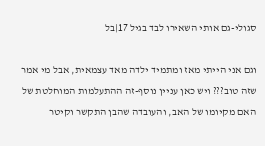סגולי-גם אותי השאירו לבד בגיל 17|בל

וגם אני הייתי מאז ומתמיד ילדה מאד עצמאית, אבל מי אמר שזה טוב??? ויש כאן עניין נוסף-זה ההתעלמות המוחלטת של האם מקיומו של האב, והעובדה שהבן התקשר וקיטר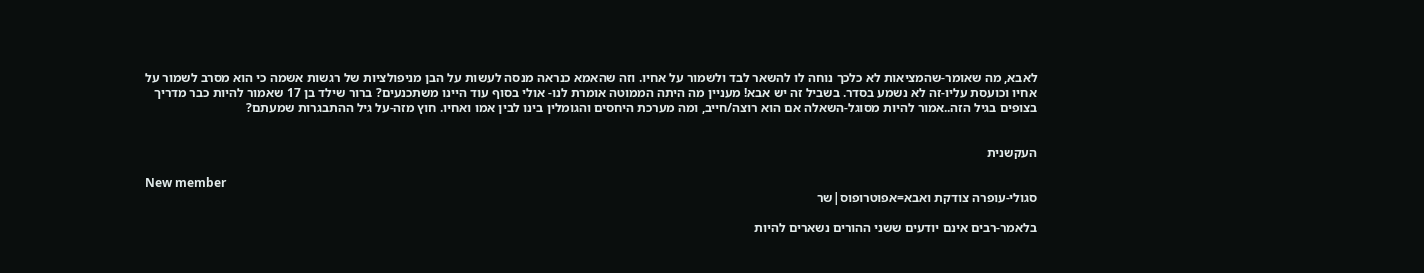לאבא, מה שאומר-שהמציאות לא כלכך נוחה לו להשאר לבד ולשמור על אחיו. וזה שהאמא כנראה מנסה לעשות על הבן מניפולציות של רגשות אשמה כי הוא מסרב לשמור על אחיו וכועסת עליו-זה לא נשמע בסדר. בשביל זה יש אבא! מעניין מה היתה הממוטה אומרת לנו- אולי בסוף עוד היינו משתכנעים? ברור שילד בן 17 שאמור להיות כבר מדריך בצופים בגיל הזה..אמור להיות מסוגל-השאלה אם הוא רוצה/חייב, ומה מערכת היחסים והגומלין בינו לבין אמו ואחיו. חוץ מזה-על גיל ההתבגרות שמעתם?


העקשנית

New member
סגולי-עופרה צודקת ואבא=אפוטרופוס|שר

בלאמר-רבים אינם יודעים ששני ההורים נשארים להיות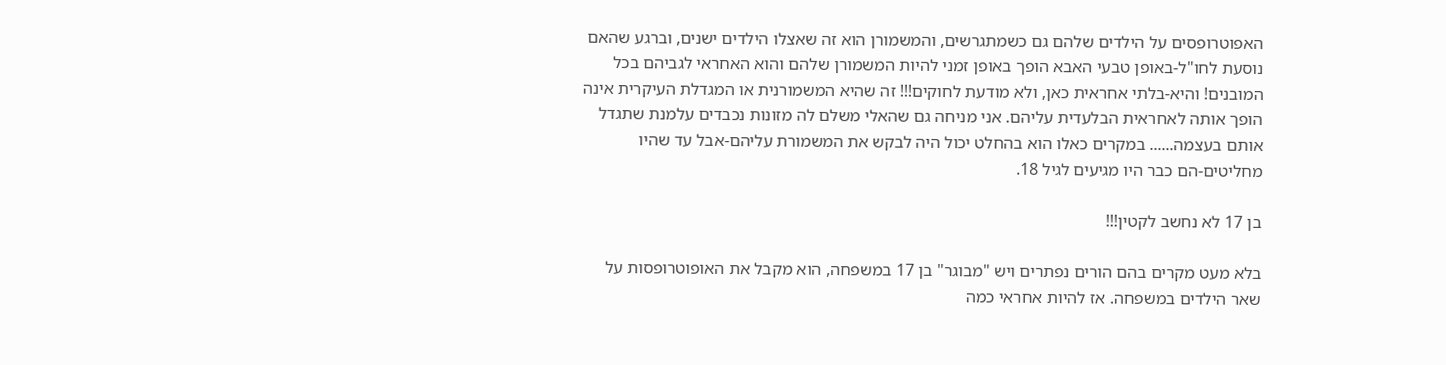האפוטרופסים על הילדים שלהם גם כשמתגרשים, והמשמורן הוא זה שאצלו הילדים ישנים, וברגע שהאם נוסעת לחו"ל-באופן טבעי האבא הופך באופן זמני להיות המשמורן שלהם והוא האחראי לגביהם בכל המובנים! והיא-בלתי אחראית כאן, ולא מודעת לחוקים!!! זה שהיא המשמורנית או המגדלת העיקרית אינה הופך אותה לאחראית הבלעדית עליהם. אני מניחה גם שהאלי משלם לה מזונות נכבדים עלמנת שתגדל אותם בעצמה...... במקרים כאלו הוא בהחלט יכול היה לבקש את המשמורת עליהם-אבל עד שהיו מחליטים-הם כבר היו מגיעים לגיל 18.

בן 17 לא נחשב לקטין!!!

בלא מעט מקרים בהם הורים נפתרים ויש "מבוגר" בן 17 במשפחה, הוא מקבל את האופוטרופסות על שאר הילדים במשפחה. אז להיות אחראי כמה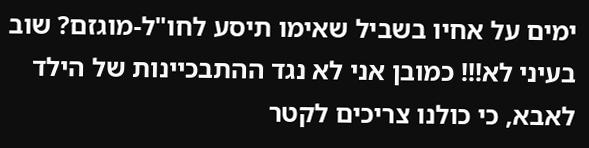ימים על אחיו בשביל שאימו תיסע לחו"ל-מוגזם? שוב בעיני לא!!! כמובן אני לא נגד ההתבכיינות של הילד לאבא, כי כולנו צריכים לקטר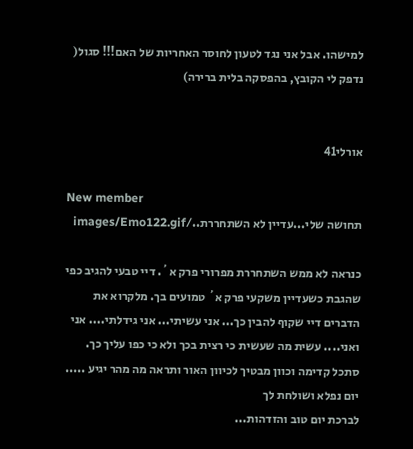למישהו. אבל אני נגד לטעון לחוסר האחריות של האם!!! סגול(
נדפק לי הקובץ, בהפסקה בלית ברירה)


אורלי41

New member
תחושה שלי...עדיין לא השתחררת../images/Emo122.gif

כנראה לא ממש השתחררת מפרורי פרק א´. דיי טבעי להגיב כפי שהגבת כשעדיין משקעי פרק א´ טמועים בך. מלקרוא את הדברים דיי שקוף להבין כך... אני עשיתי... אני גידלתי.... אני ואני.... עשית מה שעשית כי רצית בכך ולא כי כפו עליך כך. סתכל קדימה וכוון מבטיך לכיוון האור ותראה מה מהר יגיע ..... יום נפלא ושולחת לך
לברכת יום טוב והזדהות...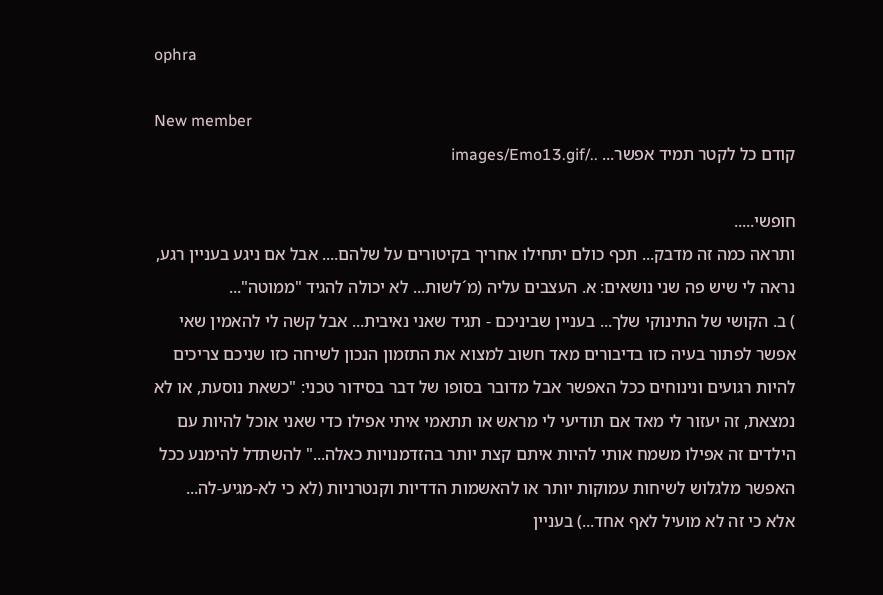ophra

New member
קודם כל לקטר תמיד אפשר... ../images/Emo13.gif

חופשי.....
ותראה כמה זה מדבק... תכף כולם יתחילו אחריך בקיטורים על שלהם.... אבל אם ניגע בעניין רגע, נראה לי שיש פה שני נושאים: א. העצבים עליה (מ´לשות... לא יכולה להגיד "ממוטה"...
) ב. הקושי של התינוקי שלך... בעניין שביניכם - תגיד שאני נאיבית... אבל קשה לי להאמין שאי אפשר לפתור בעיה כזו בדיבורים מאד חשוב למצוא את התזמון הנכון לשיחה כזו שניכם צריכים להיות רגועים ונינוחים ככל האפשר אבל מדובר בסופו של דבר בסידור טכני: "כשאת נוסעת, או לא נמצאת, זה יעזור לי מאד אם תודיעי לי מראש או תתאמי איתי אפילו כדי שאני אוכל להיות עם הילדים זה אפילו משמח אותי להיות איתם קצת יותר בהזדמנויות כאלה..." להשתדל להימנע ככל האפשר מלגלוש לשיחות עמוקות יותר או להאשמות הדדיות וקנטרניות (לא כי לא-מגיע-לה... אלא כי זה לא מועיל לאף אחד...) בעניין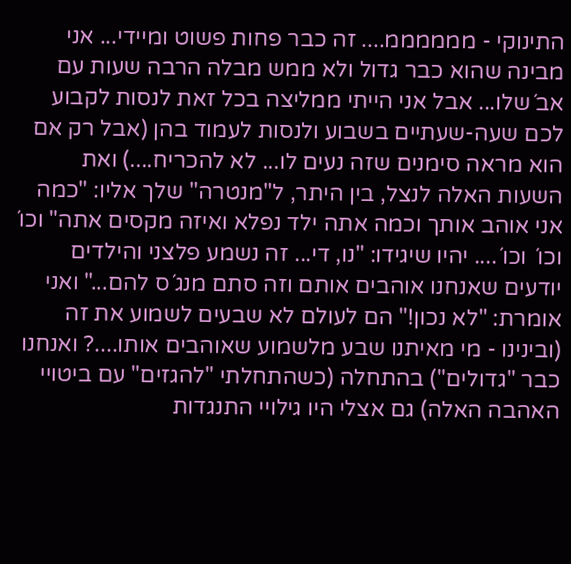התינוקי - ממממממ.... זה כבר פחות פשוט ומיידי... אני מבינה שהוא כבר גדול ולא ממש מבלה הרבה שעות עם אב´שלו... אבל אני הייתי ממליצה בכל זאת לנסות לקבוע לכם שעה-שעתיים בשבוע ולנסות לעמוד בהן (אבל רק אם הוא מראה סימנים שזה נעים לו... לא להכריח....) ואת השעות האלה לנצל, בין היתר, ל"מנטרה" שלך אליו: "כמה אני אוהב אותך וכמה אתה ילד נפלא ואיזה מקסים אתה" וכו´ וכו´ וכו´.... יהיו שיגידו: "נו, די... זה נשמע פלצני והילדים יודעים שאנחנו אוהבים אותם וזה סתם מנג´ס להם..." ואני אומרת: "לא נכון!" הם לעולם לא שבעים לשמוע את זה (ובינינו - מי מאיתנו שבע מלשמוע שאוהבים אותו....? ואנחנו כבר "גדולים") בהתחלה (כשהתחלתי "להגזים" עם ביטויי האהבה האלה) גם אצלי היו גילויי התנגדות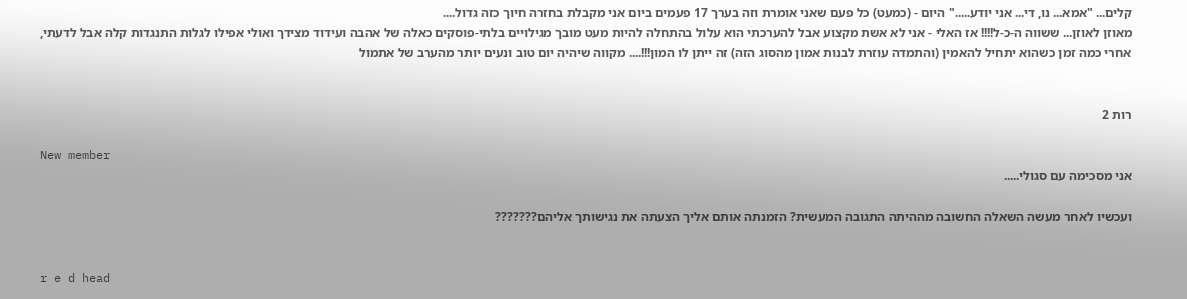קלים... "אמא... נו, די... אני יודע....." היום - (כמעט) כל פעם שאני אומרת וזה בערך 17 פעמים ביום אני מקבלת בחזרה חיוך כזה גדול....
מאוזן לאוזן... ששווה ה-כ-ל!!!! אז האלי - אני לא אשת מקצוע אבל להערכתי הוא עלול בהתחלה להיות מעט מובך מגילויים בלתי-פוסקים כאלה של אהבה ועידוד מצידך ואולי אפילו לגלות התנגדות קלה אבל לדעתי, אחרי כמה זמן כשהוא יתחיל להאמין (והתמדה עוזרת לבנות אמון מהסוג הזה) זה ייתן לו המון!!!.... מקווה שיהיה יום טוב ונעים יותר מהערב של אתמול


רות 2

New member
אני מסכימה עם סגולי.....

ועכשיו לאחר מעשה השאלה החשובה מההיתה התגובה המעשית? הזמנתה אותם אליך הצעתה את נגישותך אליהם???????


r e d head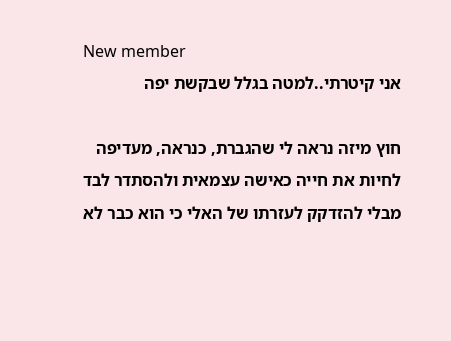New member
אני קיטרתי..למטה בגלל שבקשת יפה

חוץ מיזה נראה לי שהגברת, כנראה, מעדיפה לחיות את חייה כאישה עצמאית ולהסתדר לבד מבלי להזדקק לעזרתו של האלי כי הוא כבר לא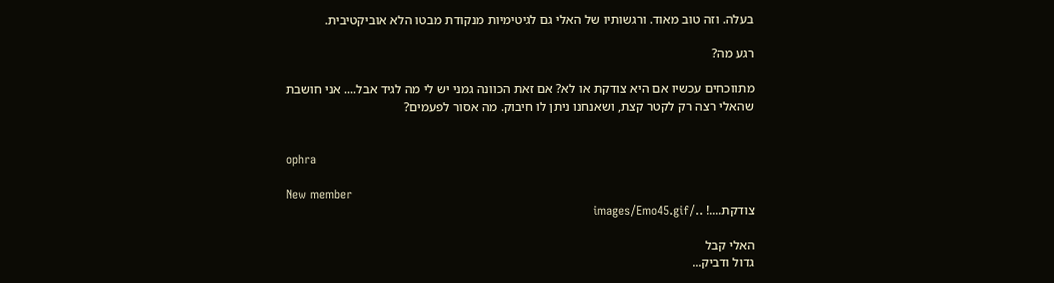בעלה. וזה טוב מאוד. ורגשותיו של האלי גם לגיטימיות מנקודת מבטו הלא אוביקטיבית.

רגע מה?

מתווכחים עכשיו אם היא צודקת או לא? אם זאת הכוונה גמני יש לי מה לגיד אבל.... אני חושבת שהאלי רצה רק לקטר קצת, ושאנחנו ניתן לו חיבוק. מה אסור לפעמים?


ophra

New member
צודקת....! ../images/Emo45.gif

האלי קבל
גדול ודביק...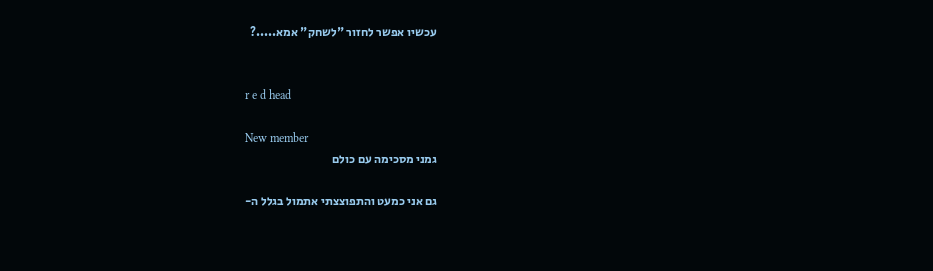עכשיו אפשר לחזור "לשחק" אמא.....?


r e d head

New member
גמני מסכימה עם כולם

גם אני כמעט והתפוצצתי אתמול בגלל ה-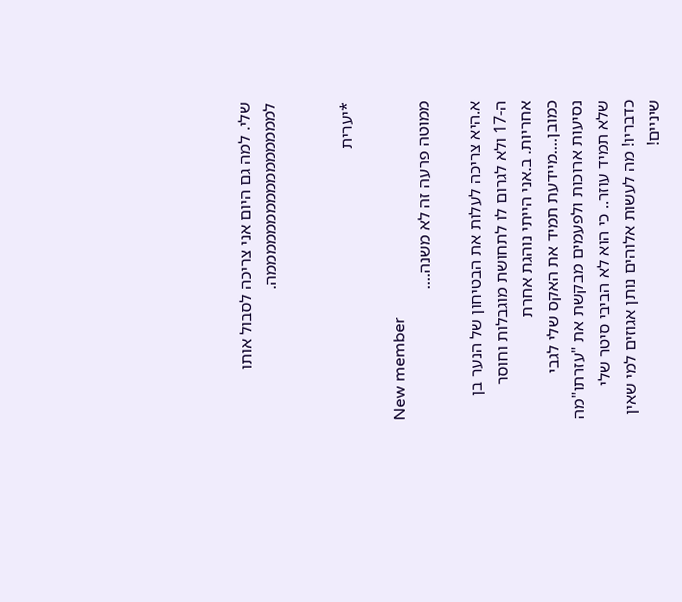שלי. למה גם היום אני צריכה לסבול אותו לממממממממממממממממה.


*יערית

New member
ממוטה פרעה זה לא משנה....

א.היא צריכה לעלות את הבטיחון של הנער בן ה-17 ולא לגרום לו לתחושת מוגבלות וחוסר אחריות. ב.אני הייתי נוהגת אחרת כמובן....מיידעת תמיד את האקס שלי לגבי נסיעות ארוכות ולפעמים מבקשת את "עזרתו"מה שלא תמיד עוזר.. כי הוא לא הביבי סיטר שלי כדבריו! מה לעשות אלוהים נותן אגוזים למי שאין שיניים!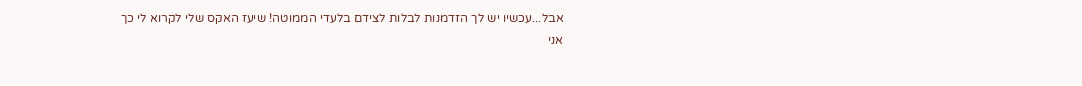אבל...עכשיו יש לך הזדמנות לבלות לצידם בלעדי הממוטה! שיעז האקס שלי לקרוא לי כך
אני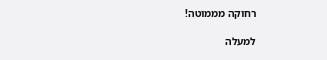רחוקה מממוטה!

למעלה